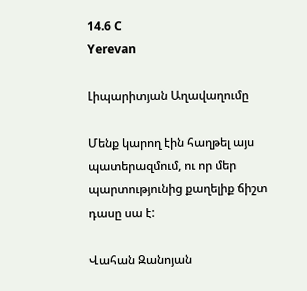14.6 C
Yerevan

Լիպարիտյան Աղավաղումը

Մենք կարող էին հաղթել այս պատերազմում, ու որ մեր պարտությունից քաղելիք ճիշտ դասը սա է:

Վահան Զանոյան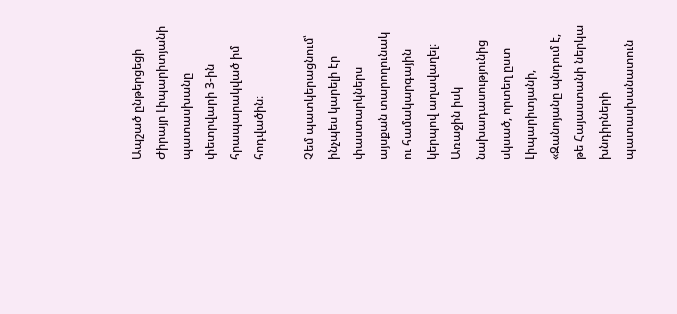Ապշած ընթերցեցի Ժիրայր Լիպարիտյանի պատասխանը փետրվարի 3‑ին հրապարակված իմ հոդվածին։

Չեմ պատկերացնում՝ ինչպես կարելի էր փաստարկներս այսքան տարողունակ ու համակարգային կերպով աղավաղել։ Առաջին իսկ նախադասությունից սկսած, որտեղ ըստ Լիպարիտյանի, «Զանոյանը պնդում է, թե Հայաստանի ներկա խնդիրների պատասխանատուն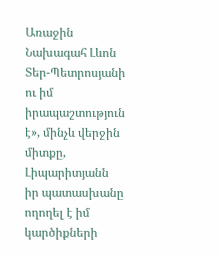Առաջին Նախագահ Լևոն Տեր-Պետրոսյանի ու իմ իրապաշտություն է», մինչև վերջին միտքը, Լիպարիտյանն իր պատասխանը ողողել է իմ կարծիքների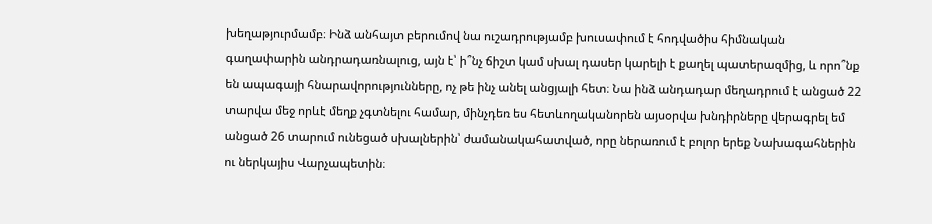խեղաթյուրմամբ։ Ինձ անհայտ բերումով նա ուշադրությամբ խուսափում է հոդվածիս հիմնական գաղափարին անդրադառնալուց, այն է՝ ի՞նչ ճիշտ կամ սխալ դասեր կարելի է քաղել պատերազմից, և որո՞նք են ապագայի հնարավորությունները, ոչ թե ինչ անել անցյալի հետ։ Նա ինձ անդադար մեղադրում է անցած 22 տարվա մեջ որևէ մեղք չգտնելու համար, մինչդեռ ես հետևողականորեն այսօրվա խնդիրները վերագրել եմ անցած 26 տարում ունեցած սխալներին՝ ժամանակահատված, որը ներառում է բոլոր երեք Նախագահներին ու ներկայիս Վարչապետին։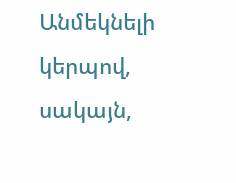Անմեկնելի կերպով, սակայն,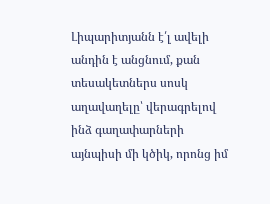Լիպարիտյանն է՛լ ավելի անդին է անցնում, քան տեսակետներս սոսկ աղավաղելը՝ վերագրելով ինձ գաղափարների այնպիսի մի կծիկ, որոնց իմ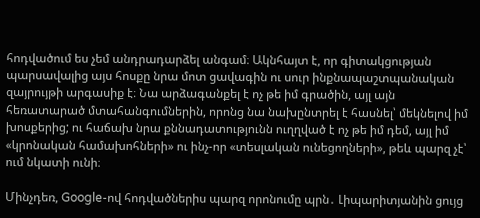հոդվածում ես չեմ անդրադարձել անգամ։ Ակնհայտ է, որ գիտակցության պարսավալից այս հոսքը նրա մոտ ցավագին ու սուր ինքնապաշտպանական զայրույթի արգասիք է։ Նա արձագանքել է ոչ թե իմ գրածին, այլ այն հեռատարած մտահանգումներին, որոնց նա նախընտրել է հասնել՝ մեկնելով իմ խոսքերից; ու հաճախ նրա քննադատությունն ուղղված է ոչ թե իմ դեմ, այլ իմ «կրոնական համախոհների» ու ինչ-որ «տեսլական ունեցողների», թեև պարզ չէ՝ ում նկատի ունի։

Մինչդեռ, Google-ով հոդվածներիս պարզ որոնումը պրն․ Լիպարիտյանին ցույց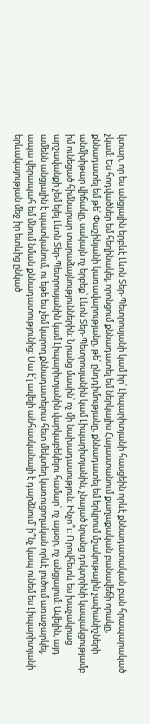կտար, որ ես անցյալին երբևէ Լևոն Տեր-Պետրոսյանի կամ իր՝ Լիպարիտյանի հասցեին որևէ քննադատական բան հրապարակած չկամ։ Ես հոդվածներ եմ հեղինակել, որոնցում քննադատել եմ ներկայիս Հայաստանում քաղաքական բանավեճի որակը, քննադատել եմ թե՛ Փաշինյանի կառավարությանը, թե՛ ընդդիմությանը, քննադատել եմ երկրում մշակութային չափանիշների անմխիթար վիճակը, սակայն ոչ երբեք՝ Լևոն Տեր-Պետրոսյանին կամ Լիպարիտյանին, չնայած նրանց դոկտրինի կապակցությամբ իմ ունեցած հիմնարար տարաձայնություններին։ Նրանց մասին՝ ոչ մի նախադասություն։ Ինչո՞ւ։ Որովհետև ես խաչակրաց արշավանքի չեմ ելել Լևոն Տեր-Պետրոսյանին կամ Լիպարիտյանին վարկաբեկելու համար՝ ոչ այսօր, ոչ անցյալում։ Ավելին, այդ ամենն անցյալին է պատկանում, ու եթե ես չեմ կարող քննադատելուս հետ մեկտեղ կառուցողական որևէ լուծում առաջարկել, ապա վերապահ եմ մնում նման քննադատությունից։ Սա է՛լ ավելի անհասկանալի է դարձնում՝ ի՞նչ կապ ունեմ ես Լիպարիտյանի երևակայության մեջ իր ետևից ընկած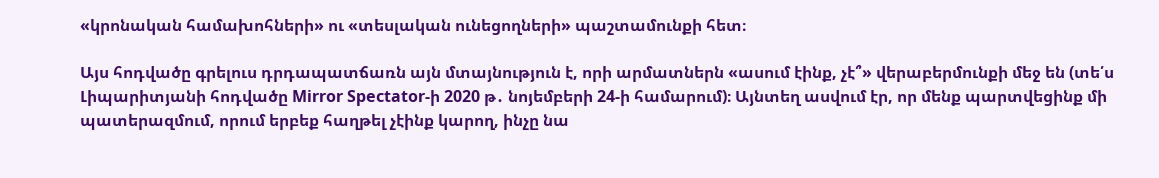«կրոնական համախոհների» ու «տեսլական ունեցողների» պաշտամունքի հետ։

Այս հոդվածը գրելուս դրդապատճառն այն մտայնություն է, որի արմատներն «ասում էինք, չէ՞» վերաբերմունքի մեջ են (տե՛ս Լիպարիտյանի հոդվածը Mirror Spectator‑ի 2020 թ․ նոյեմբերի 24‑ի համարում)։ Այնտեղ ասվում էր, որ մենք պարտվեցինք մի պատերազմում, որում երբեք հաղթել չէինք կարող, ինչը նա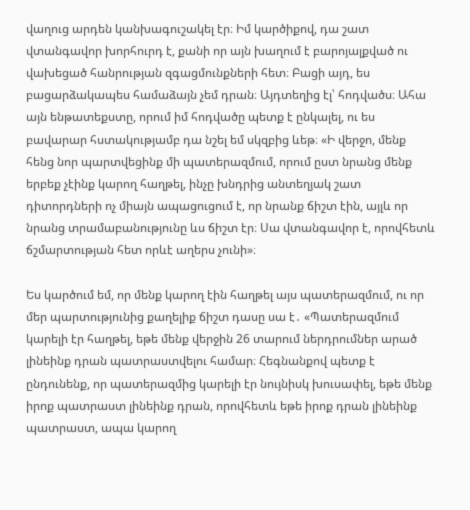վաղուց արդեն կանխագուշակել էր։ Իմ կարծիքով, դա շատ վտանգավոր խորհուրդ է, քանի որ այն խաղում է բարոյալքված ու վախեցած հանրության զգացմունքների հետ։ Բացի այդ, ես բացարձակապես համաձայն չեմ դրան։ Այդտեղից էլ՝ հոդվածս։ Ահա այն ենթատեքստը, որում իմ հոդվածը պետք է ընկալել, ու ես բավարար հստակությամբ դա նշել եմ սկզբից ևեթ։ «Ի վերջո, մենք հենց նոր պարտվեցինք մի պատերազմում, որում ըստ նրանց մենք երբեք չէինք կարող հաղթել, ինչը խնդրից անտեղյակ շատ դիտորդների ոչ միայն ապացուցում է, որ նրանք ճիշտ էին, այլև որ նրանց տրամաբանությունը ևս ճիշտ էր։ Սա վտանգավոր է, որովհետև ճշմարտության հետ որևէ աղերս չունի»։

Ես կարծում եմ, որ մենք կարող էին հաղթել այս պատերազմում, ու որ մեր պարտությունից քաղելիք ճիշտ դասը սա է․ «Պատերազմում կարելի էր հաղթել, եթե մենք վերջին 26 տարում ներդրումներ արած լինեինք դրան պատրաստվելու համար։ Հեգնանքով պետք է ընդունենք, որ պատերազմից կարելի էր նույնիսկ խուսափել, եթե մենք իրոք պատրաստ լինեինք դրան, որովհետև եթե իրոք դրան լինեինք պատրաստ, ապա կարող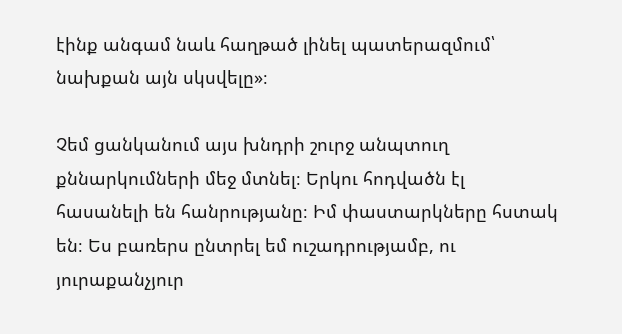էինք անգամ նաև հաղթած լինել պատերազմում՝ նախքան այն սկսվելը»։

Չեմ ցանկանում այս խնդրի շուրջ անպտուղ քննարկումների մեջ մտնել։ Երկու հոդվածն էլ հասանելի են հանրությանը։ Իմ փաստարկները հստակ են։ Ես բառերս ընտրել եմ ուշադրությամբ, ու յուրաքանչյուր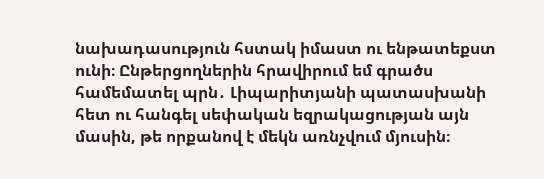նախադասություն հստակ իմաստ ու ենթատեքստ ունի։ Ընթերցողներին հրավիրում եմ գրածս համեմատել պրն․ Լիպարիտյանի պատասխանի հետ ու հանգել սեփական եզրակացության այն մասին, թե որքանով է մեկն առնչվում մյուսին։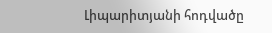Լիպարիտյանի հոդվածը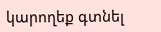կարողեք գտնել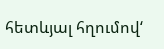հետևյալ հղումով‘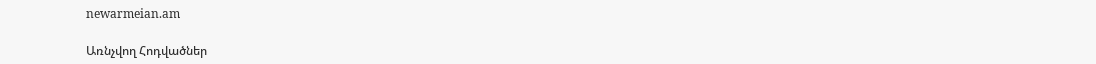newarmeian.am

Առնչվող Հոդվածներ